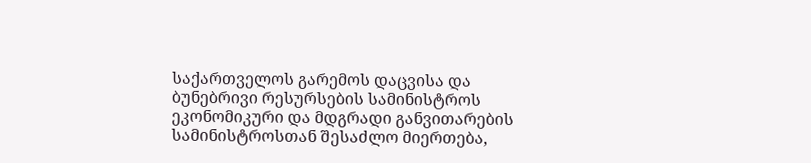საქართველოს გარემოს დაცვისა და ბუნებრივი რესურსების სამინისტროს ეკონომიკური და მდგრადი განვითარების სამინისტროსთან შესაძლო მიერთება,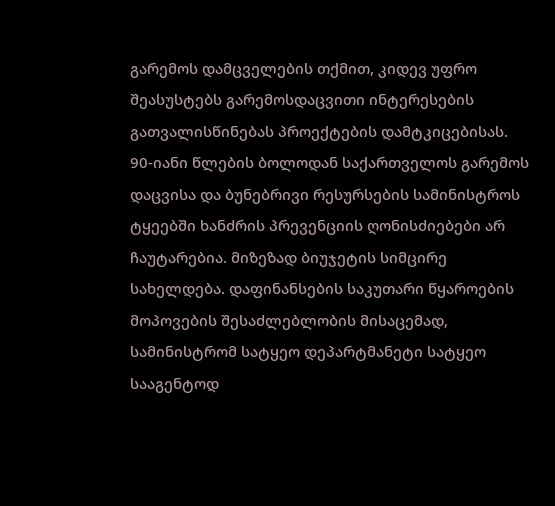გარემოს დამცველების თქმით, კიდევ უფრო შეასუსტებს გარემოსდაცვითი ინტერესების გათვალისწინებას პროექტების დამტკიცებისას.
90-იანი წლების ბოლოდან საქართველოს გარემოს დაცვისა და ბუნებრივი რესურსების სამინისტროს ტყეებში ხანძრის პრევენციის ღონისძიებები არ ჩაუტარებია. მიზეზად ბიუჯეტის სიმცირე სახელდება. დაფინანსების საკუთარი წყაროების მოპოვების შესაძლებლობის მისაცემად, სამინისტრომ სატყეო დეპარტმანეტი სატყეო სააგენტოდ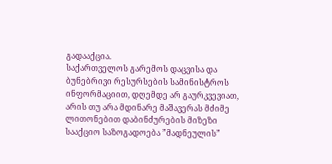გადააქცია.
საქართველოს გარემოს დაცვისა და ბუნებრივი რესურსების სამინისტროს ინფორმაციით, დღემდე არ გაურკვევიათ, არის თუ არა მდინარე მაშავერას მძიმე ლითონებით დაბინძურების მიზეზი სააქციო საზოგადოება ”მადნეულის”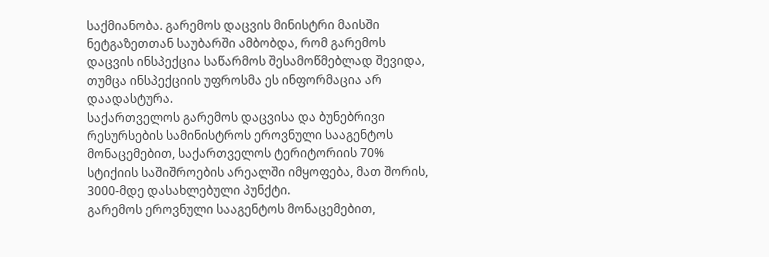საქმიანობა. გარემოს დაცვის მინისტრი მაისში ნეტგაზეთთან საუბარში ამბობდა, რომ გარემოს დაცვის ინსპექცია საწარმოს შესამოწმებლად შევიდა, თუმცა ინსპექციის უფროსმა ეს ინფორმაცია არ დაადასტურა.
საქართველოს გარემოს დაცვისა და ბუნებრივი რესურსების სამინისტროს ეროვნული სააგენტოს მონაცემებით, საქართველოს ტერიტორიის 70% სტიქიის საშიშროების არეალში იმყოფება, მათ შორის, 3000-მდე დასახლებული პუნქტი.
გარემოს ეროვნული სააგენტოს მონაცემებით,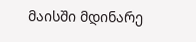მაისში მდინარე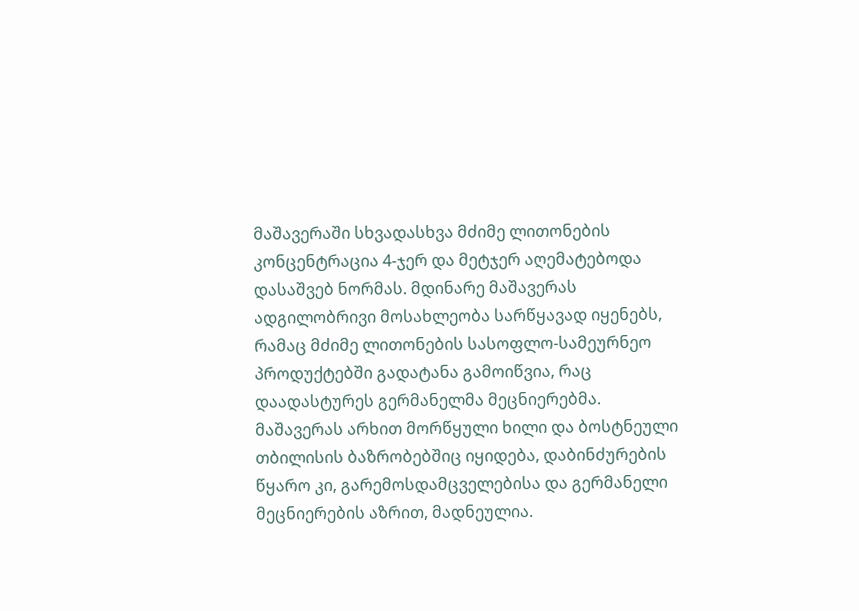მაშავერაში სხვადასხვა მძიმე ლითონების კონცენტრაცია 4-ჯერ და მეტჯერ აღემატებოდა დასაშვებ ნორმას. მდინარე მაშავერას ადგილობრივი მოსახლეობა სარწყავად იყენებს, რამაც მძიმე ლითონების სასოფლო-სამეურნეო პროდუქტებში გადატანა გამოიწვია, რაც დაადასტურეს გერმანელმა მეცნიერებმა. მაშავერას არხით მორწყული ხილი და ბოსტნეული თბილისის ბაზრობებშიც იყიდება, დაბინძურების წყარო კი, გარემოსდამცველებისა და გერმანელი მეცნიერების აზრით, მადნეულია.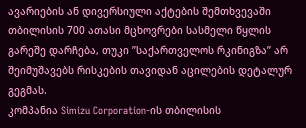ავარიების ან დივერსიული აქტების შემთხვევაში თბილისის 700 ათასი მცხოვრები სასმელი წყლის გარეშე დარჩება, თუკი ”საქართველოს რკინიგზა” არ შეიმუშავებს რისკების თავიდან აცილების დეტალურ გეგმას.
კომპანია Simizu Corporation-ის თბილისის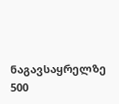ნაგავსაყრელზე 500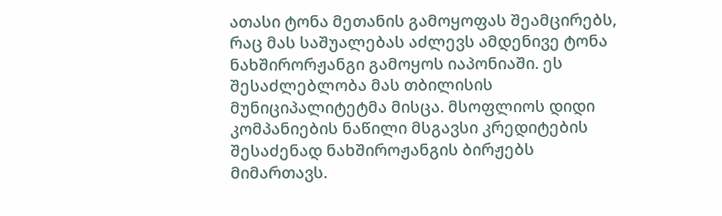ათასი ტონა მეთანის გამოყოფას შეამცირებს, რაც მას საშუალებას აძლევს ამდენივე ტონა ნახშირორჟანგი გამოყოს იაპონიაში. ეს შესაძლებლობა მას თბილისის მუნიციპალიტეტმა მისცა. მსოფლიოს დიდი კომპანიების ნაწილი მსგავსი კრედიტების შესაძენად ნახშიროჟანგის ბირჟებს მიმართავს.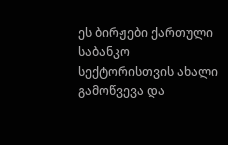ეს ბირჟები ქართული საბანკო სექტორისთვის ახალი გამოწვევა და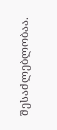შესაძლებლობაა.